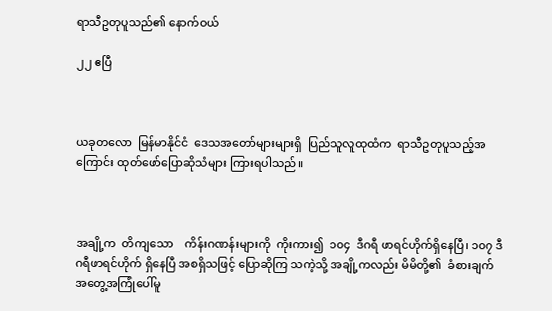ရာသီဥတုပူသည်၏ နောက်ဝယ်

၂၂ ဧပြီ



ယခုတလော  မြန်မာနိုင်ငံ  ဒေသအတော်များများရှိ  ပြည်သူလူထုထံက  ရာသီဥတုပူသည့်အကြောင်း ထုတ်ဖော်ပြောဆိုသံများ ကြားရပါသည်။



အချို့က  တိကျသော    ကိန်းဂဏန်းများကို  ကိုးကား၍  ၁၀၄  ဒီဂရီ ဖာရင်ဟိုက်ရှိနေပြီ၊ ၁၀၇ ဒီဂရီဖာရင်ဟိုက် ရှိနေပြီ အစရှိသဖြင့် ပြောဆိုကြ သကဲ့သို့ အချို့ကလည်း မိမိတို့၏  ခံစားချက်အတွေ့အကြုံပေါ်မူ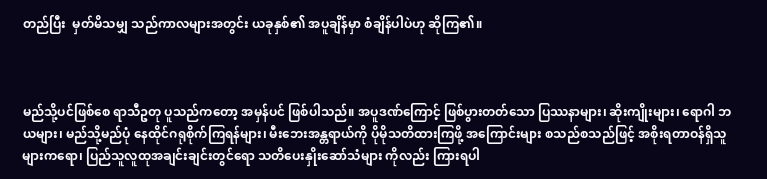တည်ပြီး  မှတ်မိသမျှ သည်ကာလများအတွင်း ယခုနှစ်၏ အပူချိန်မှာ စံချိန်ပါပဲဟု ဆိုကြ၏။



မည်သို့ပင်ဖြစ်စေ ရာသီဥတု ပူသည်ကတော့ အမှန်ပင် ဖြစ်ပါသည်။ အပူဒဏ်ကြောင့် ဖြစ်ပွားတတ်သော ပြဿနာများ၊ ဆိုးကျိုးများ၊ ရောဂါ ဘယများ၊ မည်သို့မည်ပုံ နေထိုင်ဂရုစိုက်ကြရန်များ၊ မီးဘေးအန္တရာယ်ကို ပိုမိုသတိထားကြဖို့ အကြောင်းများ စသည်စသည်ဖြင့် အစိုးရတာဝန်ရှိသူ များကရော၊ ပြည်သူလူထုအချင်းချင်းတွင်ရော သတိပေးနှိုးဆော်သံများ ကိုလည်း ကြားရပါ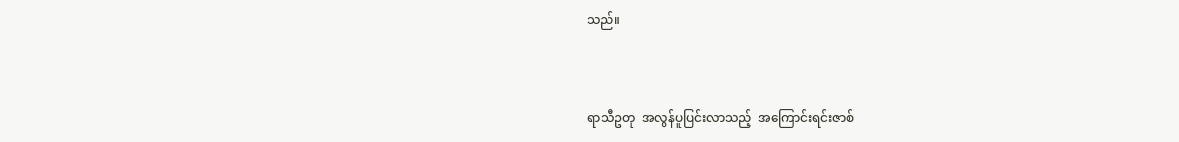သည်။



ရာသီဥတု  အလွန်ပူပြင်းလာသည့်  အကြောင်းရင်းဇာစ်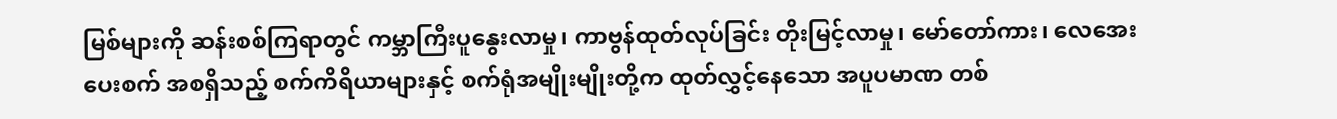မြစ်များကို ဆန်းစစ်ကြရာတွင် ကမ္ဘာကြီးပူနွေးလာမှု၊ ကာဗွန်ထုတ်လုပ်ခြင်း တိုးမြင့်လာမှု၊ မော်တော်ကား၊ လေအေးပေးစက် အစရှိသည့် စက်ကိရိယာများနှင့် စက်ရုံအမျိုးမျိုးတို့က ထုတ်လွှင့်နေသော အပူပမာဏ တစ်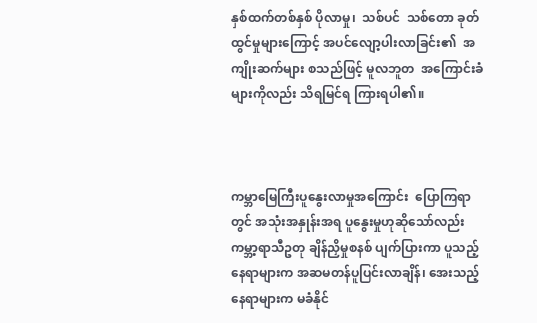နှစ်ထက်တစ်နှစ် ပိုလာမှု၊  သစ်ပင်  သစ်တော ခုတ်ထွင်မှုများကြောင့် အပင်လျော့ပါးလာခြင်း၏  အကျိုးဆက်များ စသည်ဖြင့် မူလဘူတ  အကြောင်းခံများကိုလည်း သိရမြင်ရ ကြားရပါ၏။



ကမ္ဘာမြေကြီးပူနွေးလာမှုအကြောင်း  ပြောကြရာတွင် အသုံးအနှုန်းအရ ပူနွေးမှုဟုဆိုသော်လည်း ကမ္ဘာ့ရာသီဥတု ချိန်ညှိမှုစနစ် ပျက်ပြားကာ ပူသည့်နေရာများက အဆမတန်ပူပြင်းလာချိန်၊ အေးသည့်နေရာများက မခံနိုင်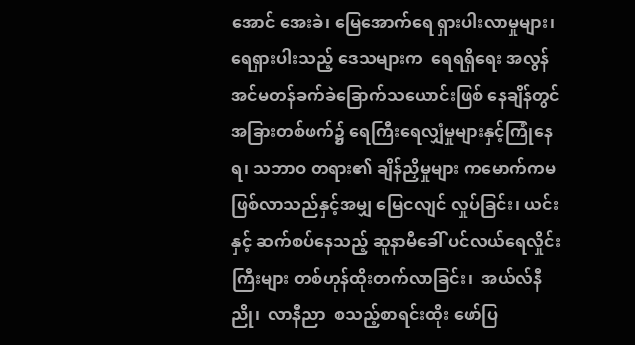အောင် အေးခဲ၊ မြေအောက်ရေ ရှားပါးလာမှုများ၊ ရေရှားပါးသည့် ဒေသများက  ရေရရှိရေး အလွန်အင်မတန်ခက်ခဲခြောက်သယောင်းဖြစ် နေချိန်တွင် အခြားတစ်ဖက်၌ ရေကြီးရေလျှံမှုများနှင့်ကြုံနေရ၊ သဘာဝ တရား၏ ချိန်ညှိမှုများ ကမောက်ကမ ဖြစ်လာသည်နှင့်အမျှ မြေငလျင် လှုပ်ခြင်း၊ ယင်းနှင့် ဆက်စပ်နေသည့် ဆူနာမီခေါ် ပင်လယ်ရေလှိုင်းကြီးများ တစ်ဟုန်ထိုးတက်လာခြင်း၊  အယ်လ်နီညို၊  လာနီညာ  စသည့်စာရင်းထိုး ဖော်ပြ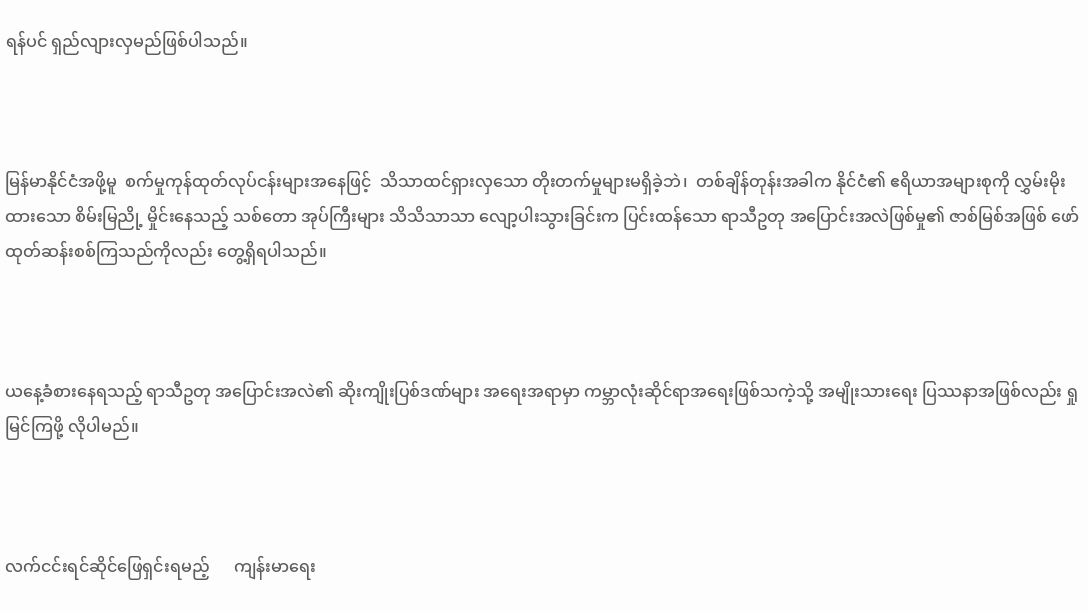ရန်ပင် ရှည်လျားလှမည်ဖြစ်ပါသည်။



မြန်မာနိုင်ငံအဖို့မူ  စက်မှုကုန်ထုတ်လုပ်ငန်းများအနေဖြင့်  သိသာထင်ရှားလှသော တိုးတက်မှုများမရှိခဲ့ဘဲ၊  တစ်ချိန်တုန်းအခါက နိုင်ငံ၏ ဧရိယာအများစုကို လွှမ်းမိုးထားသော စိမ်းမြညို့ မှိုင်းနေသည့် သစ်တော အုပ်ကြီးများ သိသိသာသာ လျော့ပါးသွားခြင်းက ပြင်းထန်သော ရာသီဥတု အပြောင်းအလဲဖြစ်မှု၏ ဇာစ်မြစ်အဖြစ် ဖော်ထုတ်ဆန်းစစ်ကြသည်ကိုလည်း တွေ့ရှိရပါသည်။



ယနေ့ခံစားနေရသည့် ရာသီဥတု အပြောင်းအလဲ၏ ဆိုးကျိုးပြစ်ဒဏ်များ အရေးအရာမှာ ကမ္ဘာလုံးဆိုင်ရာအရေးဖြစ်သကဲ့သို့ အမျိုးသားရေး ပြဿနာအဖြစ်လည်း ရှုမြင်ကြဖို့ လိုပါမည်။



လက်ငင်းရင်ဆိုင်ဖြေရှင်းရမည့်      ကျန်းမာရေး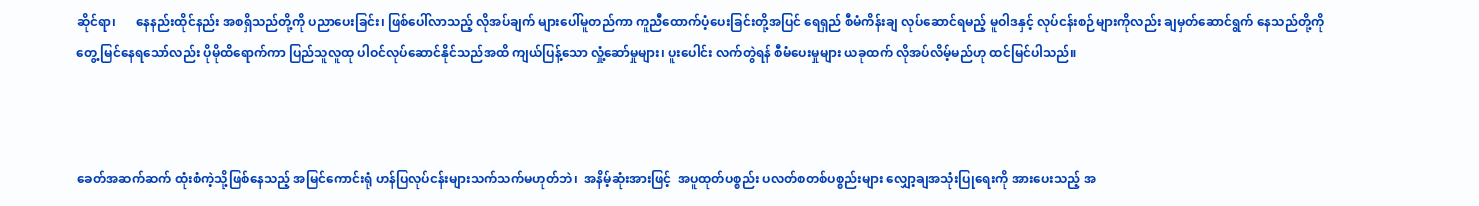ဆိုင်ရာ၊      နေနည်းထိုင်နည်း အစရှိသည်တို့ကို ပညာပေးခြင်း၊ ဖြစ်ပေါ်လာသည့် လိုအပ်ချက် များပေါ်မူတည်ကာ ကူညီထောက်ပံ့ပေးခြင်းတို့အပြင် ရေရှည် စီမံကိန်းချ လုပ်ဆောင်ရမည့် မူဝါဒနှင့် လုပ်ငန်းစဉ်များကိုလည်း ချမှတ်ဆောင်ရွက် နေသည်တို့ကို တွေ့ မြင်နေရသော်လည်း ပိုမိုထိရောက်ကာ ပြည်သူလူထု ပါဝင်လုပ်ဆောင်နိုင်သည်အထိ ကျယ်ပြန့်သော လှုံ့ဆော်မှုများ၊ ပူးပေါင်း လက်တွဲရန် စီမံပေးမှုများ ယခုထက် လိုအပ်လိမ့်မည်ဟု ထင်မြင်ပါသည်။



ခေတ်အဆက်ဆက် ထုံးစံကဲ့သို့ဖြစ်နေသည့် အမြင်ကောင်းရုံ ဟန်ပြလုပ်ငန်းများသက်သက်မဟုတ်ဘဲ၊  အနိမ့်ဆုံးအားဖြင့်  အပူထုတ်ပစ္စည်း ပလတ်စတစ်ပစ္စည်းများ လျှော့ချအသုံးပြုရေးကို အားပေးသည့် အ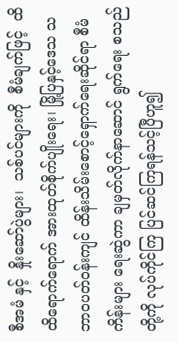စီအမံ နှင့်  နှိုးဆော်ပွဲများ၊  သစ်ပင်များကို  စီမံချက်ဖြင့်  ထိထိရောက်ရောက် အားထုတ်စိုက်ပျိုးရေး၊ မြို့ပြနှင့်ဒေသ သဘာဝပတ်ဝန်းကျင် ထိန်းသိမ်းစောင့်ရှောက်ရေးဆိုင်ရာ စီမံကိန်းများ ရေးဆွဲကာ ချမှတ်လိုက်နာဆောင် ရွက်ရေး စသည်တို့ကို လုပ်ကိုင်ကြ ပြင်ဆင်ကြရန်သင့်ပြီဟူ၍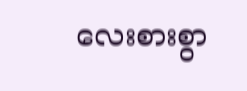လေးစားစွာ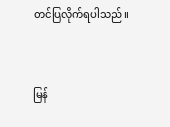တင်ပြလိုက်ရပါသည်။



မြန်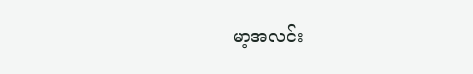မာ့အလင်း